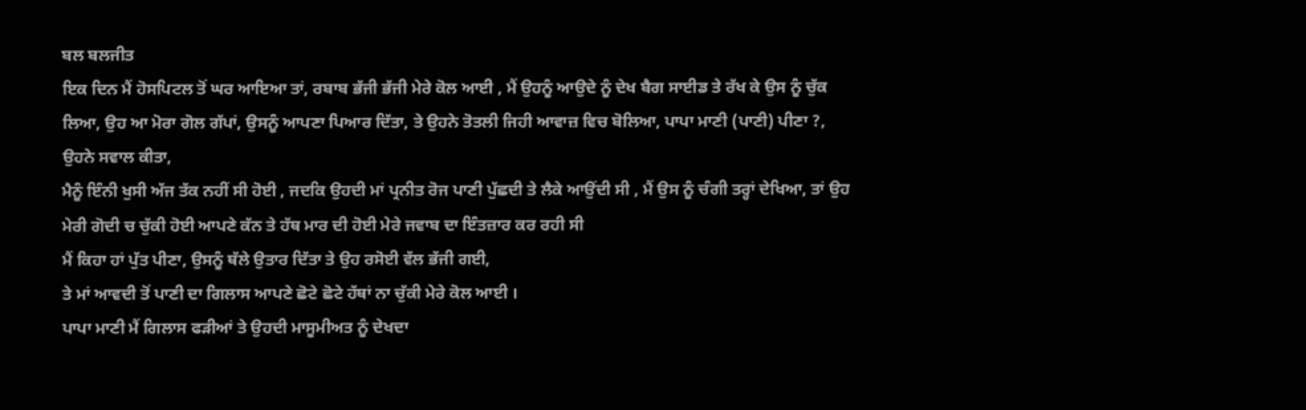ਬਲ ਬਲਜੀਤ
ਇਕ ਦਿਨ ਮੈਂ ਹੋਸਪਿਟਲ ਤੋਂ ਘਰ ਆਇਆ ਤਾਂ, ਰਬਾਬ ਭੱਜੀ ਭੱਜੀ ਮੇਰੇ ਕੋਲ ਆਈ , ਮੈਂ ਉਹਨੂੰ ਆਉਦੇ ਨੂੰ ਦੇਖ ਬੈਗ ਸਾਈਡ ਤੇ ਰੱਖ ਕੇ ਉਸ ਨੂੰ ਚੁੱਕ ਲਿਆ, ਉਹ ਆ ਮੋਰਾ ਗੋਲ ਗੱਪਾਂ, ਉਸਨੂੰ ਆਪਣਾ ਪਿਆਰ ਦਿੱਤਾ, ਤੇ ਉਹਨੇ ਤੋਤਲੀ ਜਿਹੀ ਆਵਾਜ਼ ਵਿਚ ਬੋਲਿਆ, ਪਾਪਾ ਮਾਣੀ (ਪਾਣੀ) ਪੀਣਾ ?, ਉਹਨੇ ਸਵਾਲ ਕੀਤਾ,
ਮੈਨੂੰ ਇੰਨੀ ਖੁਸੀ ਅੱਜ ਤੱਕ ਨਹੀਂ ਸੀ ਹੋਈ , ਜਦਕਿ ਉਹਦੀ ਮਾਂ ਪ੍ਰਨੀਤ ਰੋਜ ਪਾਣੀ ਪੁੱਛਦੀ ਤੇ ਲੈਕੇ ਆਉਂਦੀ ਸੀ , ਮੈਂ ਉਸ ਨੂੰ ਚੰਗੀ ਤਰ੍ਹਾਂ ਦੇਖਿਆ, ਤਾਂ ਉਹ ਮੇਰੀ ਗੋਦੀ ਚ ਚੁੱਕੀ ਹੋਈ ਆਪਣੇ ਕੱਨ ਤੇ ਹੱਥ ਮਾਰ ਦੀ ਹੋਈ ਮੇਰੇ ਜਵਾਬ ਦਾ ਇੰਤਜ਼ਾਰ ਕਰ ਰਹੀ ਸੀ
ਮੈਂ ਕਿਹਾ ਹਾਂ ਪੁੱਤ ਪੀਣਾ, ਉਸਨੂੰ ਥੱਲੇ ਉਤਾਰ ਦਿੱਤਾ ਤੇ ਉਹ ਰਸੋਈ ਵੱਲ ਭੱਜੀ ਗਈ,
ਤੇ ਮਾਂ ਆਵਦੀ ਤੋਂ ਪਾਣੀ ਦਾ ਗਿਲਾਸ ਆਪਣੇ ਛੋਟੇ ਛੋਟੇ ਹੱਥਾਂ ਨਾ ਚੁੱਕੀ ਮੇਰੇ ਕੋਲ ਆਈ ।
ਪਾਪਾ ਮਾਣੀ ਮੈਂ ਗਿਲਾਸ ਫੜੀਆਂ ਤੇ ਉਹਦੀ ਮਾਸੂਮੀਅਤ ਨੂੰ ਦੇਖਦਾ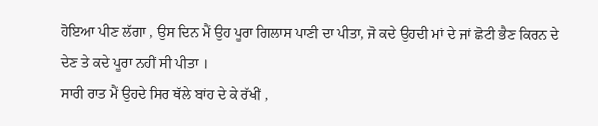ਹੋਇਆ ਪੀਣ ਲੱਗਾ , ਉਸ ਦਿਨ ਮੈਂ ਉਹ ਪੂਰਾ ਗਿਲਾਸ ਪਾਣੀ ਦਾ ਪੀਤਾ, ਜੋ ਕਦੇ ਉਹਦੀ ਮਾਂ ਦੇ ਜਾਂ ਛੋਟੀ ਭੈਣ ਕਿਰਨ ਦੇ ਦੇਣ ਤੇ ਕਦੇ ਪੂਰਾ ਨਹੀਂ ਸੀ ਪੀਤਾ ।
ਸਾਰੀ ਰਾਤ ਮੈਂ ਉਹਦੇ ਸਿਰ ਥੱਲੇ ਬਾਂਹ ਦੇ ਕੇ ਰੱਖੀਂ ,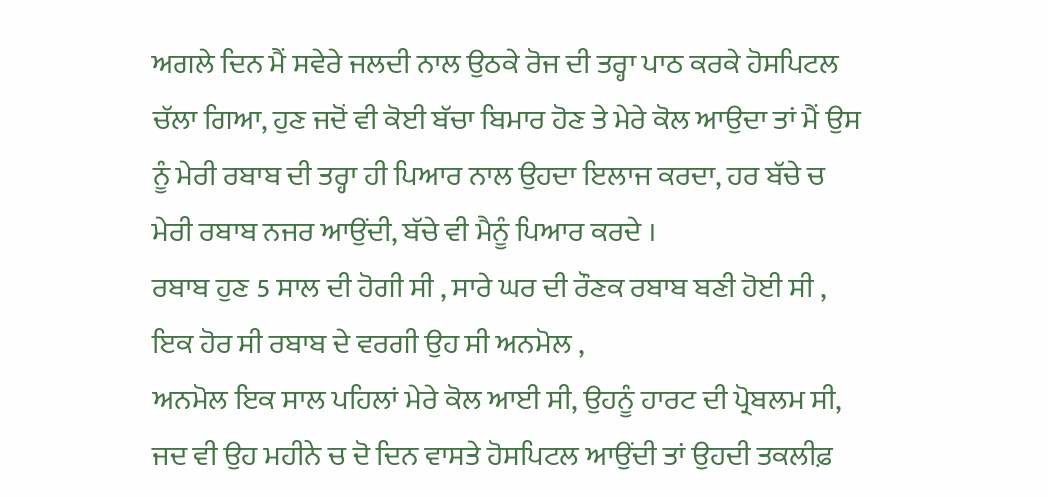ਅਗਲੇ ਦਿਨ ਮੈਂ ਸਵੇਰੇ ਜਲਦੀ ਨਾਲ ਉਠਕੇ ਰੋਜ ਦੀ ਤਰ੍ਹਾ ਪਾਠ ਕਰਕੇ ਹੋਸਪਿਟਲ ਚੱਲਾ ਗਿਆ, ਹੁਣ ਜਦੋਂ ਵੀ ਕੋਈ ਬੱਚਾ ਬਿਮਾਰ ਹੋਣ ਤੇ ਮੇਰੇ ਕੋਲ ਆਉਦਾ ਤਾਂ ਮੈਂ ਉਸ ਨੂੰ ਮੇਰੀ ਰਬਾਬ ਦੀ ਤਰ੍ਹਾ ਹੀ ਪਿਆਰ ਨਾਲ ਉਹਦਾ ਇਲਾਜ ਕਰਦਾ, ਹਰ ਬੱਚੇ ਚ ਮੇਰੀ ਰਬਾਬ ਨਜਰ ਆਉਂਦੀ, ਬੱਚੇ ਵੀ ਮੈਨੂੰ ਪਿਆਰ ਕਰਦੇ ।
ਰਬਾਬ ਹੁਣ 5 ਸਾਲ ਦੀ ਹੋਗੀ ਸੀ , ਸਾਰੇ ਘਰ ਦੀ ਰੌਣਕ ਰਬਾਬ ਬਣੀ ਹੋਈ ਸੀ ,
ਇਕ ਹੋਰ ਸੀ ਰਬਾਬ ਦੇ ਵਰਗੀ ਉਹ ਸੀ ਅਨਮੋਲ ,
ਅਨਮੋਲ ਇਕ ਸਾਲ ਪਹਿਲਾਂ ਮੇਰੇ ਕੋਲ ਆਈ ਸੀ, ਉਹਨੂੰ ਹਾਰਟ ਦੀ ਪ੍ਰੋਬਲਮ ਸੀ, ਜਦ ਵੀ ਉਹ ਮਹੀਨੇ ਚ ਦੋ ਦਿਨ ਵਾਸਤੇ ਹੋਸਪਿਟਲ ਆਉਂਦੀ ਤਾਂ ਉਹਦੀ ਤਕਲੀਫ਼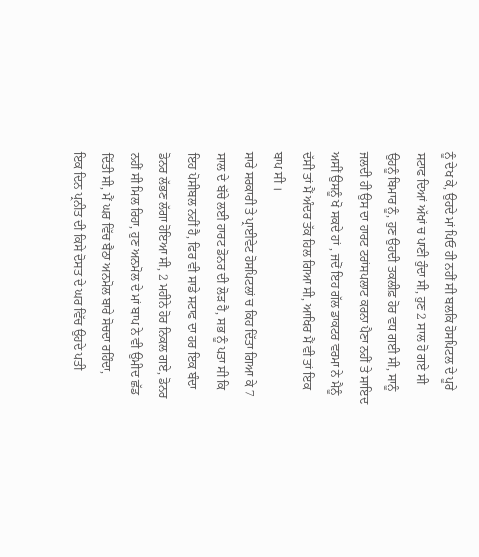ਨੂੰ ਦੇਖ ਕੇ, ਉਹਦੇ ਮਾਂ ਪਿਓ ਹੀ ਨਹੀਂ ਸੀ ਬਲਕਿ ਹੋਸਪਿਟਲ ਦੇ ਪੂਰੇ ਸਟਾਫ ਦਿਆਂ ਅੱਖਾਂ ਚ ਪਾਣੀ ਹੁੰਦਾ ਸੀ, ਹੁਣ 2 ਸਾਲ ਹੋ ਗਏ ਸੀ ਉਹਨੂੰ ਬਿਮਾਰ ਨੂੰ, ਹੁਣ ਉਹਦੀ ਤਕਲੀਫ਼ ਹੋਰ ਵਧ ਗਈ ਸੀ, ਸਾਨੂੰ ਜਲਦੀ ਹੀ ਉਸ ਦਾ ਹਾਰਟ ਟਰਾਂਸਪਲਾਟ ਕਰਨਾ ਪੈਣਾ ਨਹੀਂ ਤੇ ਸਾਇਦ ਅਸੀਂ ਉਸਨੂੰ ਖੋ ਸਕਦੇ ਹਾਂ , ਜਦੋਂ ਇਹ ਗੱਲ ਡਾਕਟਰ ਵਰਮਾ ਨੇ ਮੈਨੂੰ ਦੱਸੀ ਤਾਂ ਮੈਂ ਅੰਦਰ ਤੱਕ ਹਿਲ ਗਿਆ ਸੀ, ਆਖਿਰ ਮੈਂ ਵੀ ਤਾਂ ਇਕ ਬਾਪ ਸੀ ।
ਸਾਰੇ ਸਰਕਾਰੀ ਤੇ ਪ੍ਰਾਈਵੇਟ ਹੋਸਪਿਟਲਾਂ ਚ ਕਿਹ ਦਿੱਤਾ ਗਿਆ ਕੇ 7 ਸਾਲ ਦੇ ਬੱਚੇ ਲਈ ਹਾਰਟ ਡੋਨਰ ਦੀ ਲੋੜ ਹੈ, ਸਭ ਨੂੰ ਪਤਾ ਸੀ ਕਿ ਇਹ ਪੋਸੀਬਲ ਨਹੀਂ ਹੈ, ਫਿਰ ਵੀ ਸਾਡੇ ਸਟਾਫ ਦਾ ਹਰ ਇਕ ਬੰਦਾ ਡੋਨਰ ਲੱਭਣ ਲੱਗਾ ਹੋਇਆ ਸੀ, 2 ਮਹੀਨੇ ਹੋਰ ਨਿਕਲ ਗਏ, ਡੋਨਰ ਨਹੀਂ ਸੀ ਮਿਲ ਰਿਹਾ, ਹੁਣ ਅਨਮੋਲ ਦੇ ਮਾਂ ਬਾਪ ਨੇ ਵੀ ਉਮੀਦ ਛੱਡ ਦਿੱਤੀ ਸੀ, ਮੈਂ ਘਰ ਵਿੱਚ ਬੈਠਾ ਅਨਮੋਲ ਬਾਰੇ ਸੋਚਦਾ ਰਹਿੰਦਾ,
ਇਕ ਦਿਨ ਪ੍ਰਨੀਤ ਦੀ ਕਿਸੇ ਦੋਸਤ ਦੇ ਘਰ ਵਿੱਚ ਉਹਦੇ ਪਤੀ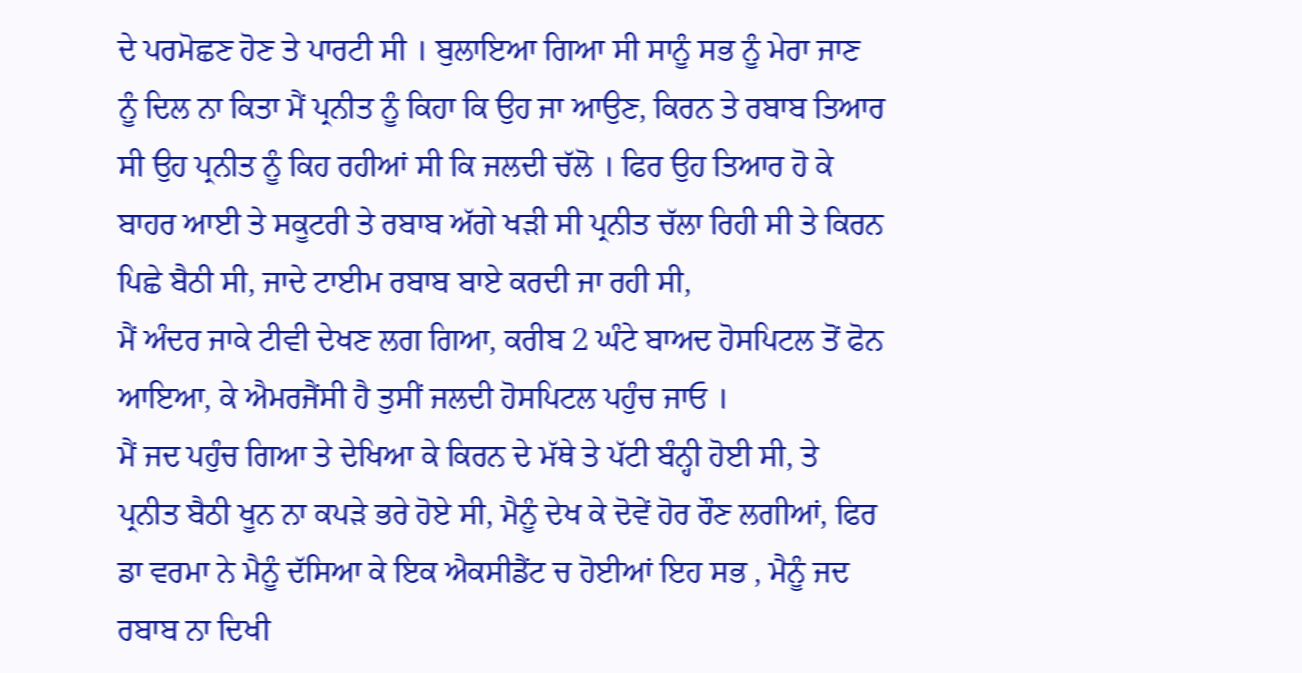ਦੇ ਪਰਮੋਛਣ ਹੋਣ ਤੇ ਪਾਰਟੀ ਸੀ । ਬੁਲਾਇਆ ਗਿਆ ਸੀ ਸਾਨੂੰ ਸਭ ਨੂੰ ਮੇਰਾ ਜਾਣ ਨੂੰ ਦਿਲ ਨਾ ਕਿਤਾ ਮੈਂ ਪ੍ਰਨੀਤ ਨੂੰ ਕਿਹਾ ਕਿ ਉਹ ਜਾ ਆਉਣ, ਕਿਰਨ ਤੇ ਰਬਾਬ ਤਿਆਰ ਸੀ ਉਹ ਪ੍ਰਨੀਤ ਨੂੰ ਕਿਹ ਰਹੀਆਂ ਸੀ ਕਿ ਜਲਦੀ ਚੱਲੋ । ਫਿਰ ਉਹ ਤਿਆਰ ਹੋ ਕੇ ਬਾਹਰ ਆਈ ਤੇ ਸਕੂਟਰੀ ਤੇ ਰਬਾਬ ਅੱਗੇ ਖੜੀ ਸੀ ਪ੍ਰਨੀਤ ਚੱਲਾ ਰਿਹੀ ਸੀ ਤੇ ਕਿਰਨ ਪਿਛੇ ਬੈਠੀ ਸੀ, ਜਾਦੇ ਟਾਈਮ ਰਬਾਬ ਬਾਏ ਕਰਦੀ ਜਾ ਰਹੀ ਸੀ,
ਮੈਂ ਅੰਦਰ ਜਾਕੇ ਟੀਵੀ ਦੇਖਣ ਲਗ ਗਿਆ, ਕਰੀਬ 2 ਘੰਟੇ ਬਾਅਦ ਹੋਸਪਿਟਲ ਤੋਂ ਫੋਨ ਆਇਆ, ਕੇ ਐਮਰਜੈਂਸੀ ਹੈ ਤੁਸੀਂ ਜਲਦੀ ਹੋਸਪਿਟਲ ਪਹੁੰਚ ਜਾਓ ।
ਮੈਂ ਜਦ ਪਹੁੰਚ ਗਿਆ ਤੇ ਦੇਖਿਆ ਕੇ ਕਿਰਨ ਦੇ ਮੱਥੇ ਤੇ ਪੱਟੀ ਬੰਨ੍ਹੀ ਹੋਈ ਸੀ, ਤੇ ਪ੍ਰਨੀਤ ਬੈਠੀ ਖੂਨ ਨਾ ਕਪੜੇ ਭਰੇ ਹੋਏ ਸੀ, ਮੈਨੂੰ ਦੇਖ ਕੇ ਦੋਵੇਂ ਹੋਰ ਰੌਣ ਲਗੀਆਂ, ਫਿਰ ਡਾ ਵਰਮਾ ਨੇ ਮੈਨੂੰ ਦੱਸਿਆ ਕੇ ਇਕ ਐਕਸੀਡੈਂਟ ਚ ਹੋਈਆਂ ਇਹ ਸਭ , ਮੈਨੂੰ ਜਦ ਰਬਾਬ ਨਾ ਦਿਖੀ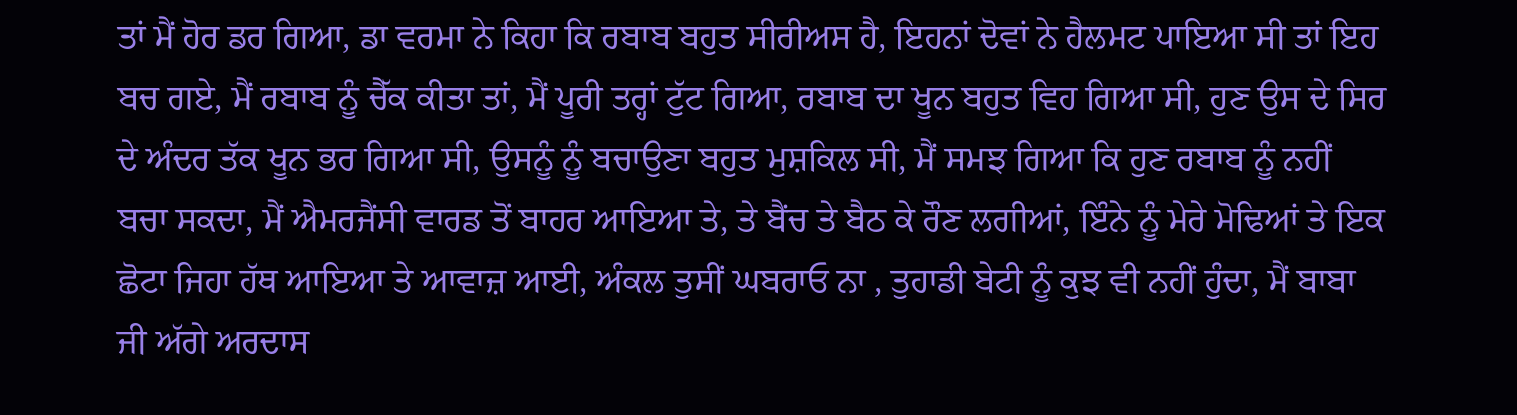ਤਾਂ ਮੈਂ ਹੋਰ ਡਰ ਗਿਆ, ਡਾ ਵਰਮਾ ਨੇ ਕਿਹਾ ਕਿ ਰਬਾਬ ਬਹੁਤ ਸੀਰੀਅਸ ਹੈ, ਇਹਨਾਂ ਦੋਵਾਂ ਨੇ ਹੈਲਮਟ ਪਾਇਆ ਸੀ ਤਾਂ ਇਹ ਬਚ ਗਏ, ਮੈਂ ਰਬਾਬ ਨੂੰ ਚੈੱਕ ਕੀਤਾ ਤਾਂ, ਮੈਂ ਪੂਰੀ ਤਰ੍ਹਾਂ ਟੁੱਟ ਗਿਆ, ਰਬਾਬ ਦਾ ਖੂਨ ਬਹੁਤ ਵਿਹ ਗਿਆ ਸੀ, ਹੁਣ ਉਸ ਦੇ ਸਿਰ ਦੇ ਅੰਦਰ ਤੱਕ ਖੂਨ ਭਰ ਗਿਆ ਸੀ, ਉਸਨੂੰ ਨੂੰ ਬਚਾਉਣਾ ਬਹੁਤ ਮੁਸ਼ਕਿਲ ਸੀ, ਮੈਂ ਸਮਝ ਗਿਆ ਕਿ ਹੁਣ ਰਬਾਬ ਨੂੰ ਨਹੀਂ ਬਚਾ ਸਕਦਾ, ਮੈਂ ਐਮਰਜੈਂਸੀ ਵਾਰਡ ਤੋਂ ਬਾਹਰ ਆਇਆ ਤੇ, ਤੇ ਬੈਂਚ ਤੇ ਬੈਠ ਕੇ ਰੌਣ ਲਗੀਆਂ, ਇੰਨੇ ਨੂੰ ਮੇਰੇ ਮੋਢਿਆਂ ਤੇ ਇਕ ਛੋਟਾ ਜਿਹਾ ਹੱਥ ਆਇਆ ਤੇ ਆਵਾਜ਼ ਆਈ, ਅੰਕਲ ਤੁਸੀਂ ਘਬਰਾਓ ਨਾ , ਤੁਹਾਡੀ ਬੇਟੀ ਨੂੰ ਕੁਝ ਵੀ ਨਹੀਂ ਹੁੰਦਾ, ਮੈਂ ਬਾਬਾ ਜੀ ਅੱਗੇ ਅਰਦਾਸ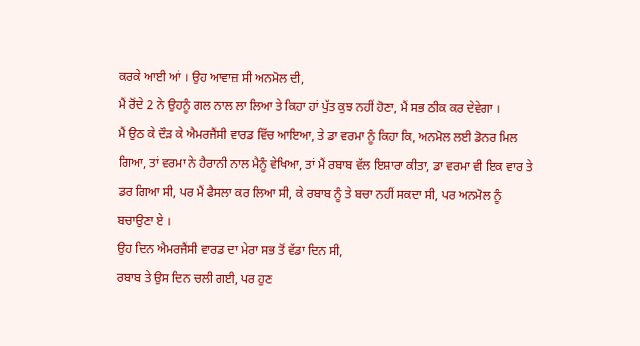ਕਰਕੇ ਆਈ ਆਂ । ਉਹ ਆਵਾਜ਼ ਸੀ ਅਨਮੋਲ ਦੀ,
ਮੈਂ ਰੋਂਦੇ 2 ਨੇ ਉਹਨੂੰ ਗਲ ਨਾਲ ਲਾ ਲਿਆ ਤੇ ਕਿਹਾ ਹਾਂ ਪੁੱਤ ਕੁਝ ਨਹੀਂ ਹੋਣਾ, ਮੈਂ ਸਭ ਠੀਕ ਕਰ ਦੇਵੇਗਾ ।
ਮੈਂ ਉਠ ਕੇ ਦੌੜ ਕੇ ਐਮਰਜੈਂਸੀ ਵਾਰਡ ਵਿੱਚ ਆਇਆ, ਤੇ ਡਾ ਵਰਮਾ ਨੂੰ ਕਿਹਾ ਕਿ, ਅਨਮੋਲ ਲਈ ਡੋਨਰ ਮਿਲ ਗਿਆ, ਤਾਂ ਵਰਮਾ ਨੇ ਹੈਰਾਨੀ ਨਾਲ ਮੈਨੂੰ ਵੇਖਿਆ, ਤਾਂ ਮੈਂ ਰਬਾਬ ਵੱਲ ਇਸ਼ਾਰਾ ਕੀਤਾ, ਡਾ ਵਰਮਾ ਵੀ ਇਕ ਵਾਰ ਤੇ ਡਰ ਗਿਆ ਸੀ, ਪਰ ਮੈਂ ਫੈਸਲਾ ਕਰ ਲਿਆ ਸੀ, ਕੇ ਰਬਾਬ ਨੂੰ ਤੇ ਬਚਾ ਨਹੀਂ ਸਕਦਾ ਸੀ, ਪਰ ਅਨਮੋਲ ਨੂੰ ਬਚਾਉਣਾ ਏ ।
ਉਹ ਦਿਨ ਐਮਰਜੈਂਸੀ ਵਾਰਡ ਦਾ ਮੇਰਾ ਸਭ ਤੋਂ ਵੱਡਾ ਦਿਨ ਸੀ,
ਰਬਾਬ ਤੇ ਉਸ ਦਿਨ ਚਲੀ ਗਈ, ਪਰ ਹੁਣ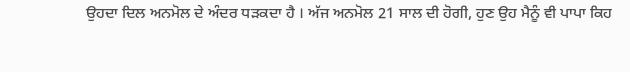ਉਹਦਾ ਦਿਲ ਅਨਮੋਲ ਦੇ ਅੰਦਰ ਧੜਕਦਾ ਹੈ । ਅੱਜ ਅਨਮੋਲ 21 ਸਾਲ ਦੀ ਹੋਗੀ, ਹੁਣ ਉਹ ਮੈਨੂੰ ਵੀ ਪਾਪਾ ਕਿਹ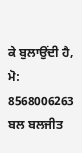ਕੇ ਬੁਲਾਉਂਦੀ ਹੈ,
ਮੋ: 8568006263
ਬਲ ਬਲਜੀਤ